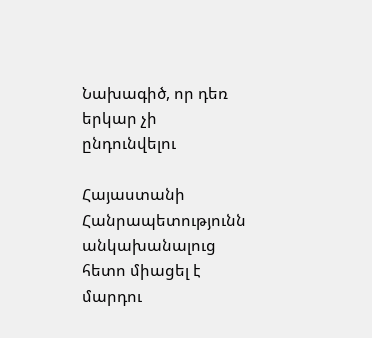Նախագիծ, որ դեռ երկար չի ընդունվելու

Հայաստանի Հանրապետությունն անկախանալուց հետո միացել է մարդու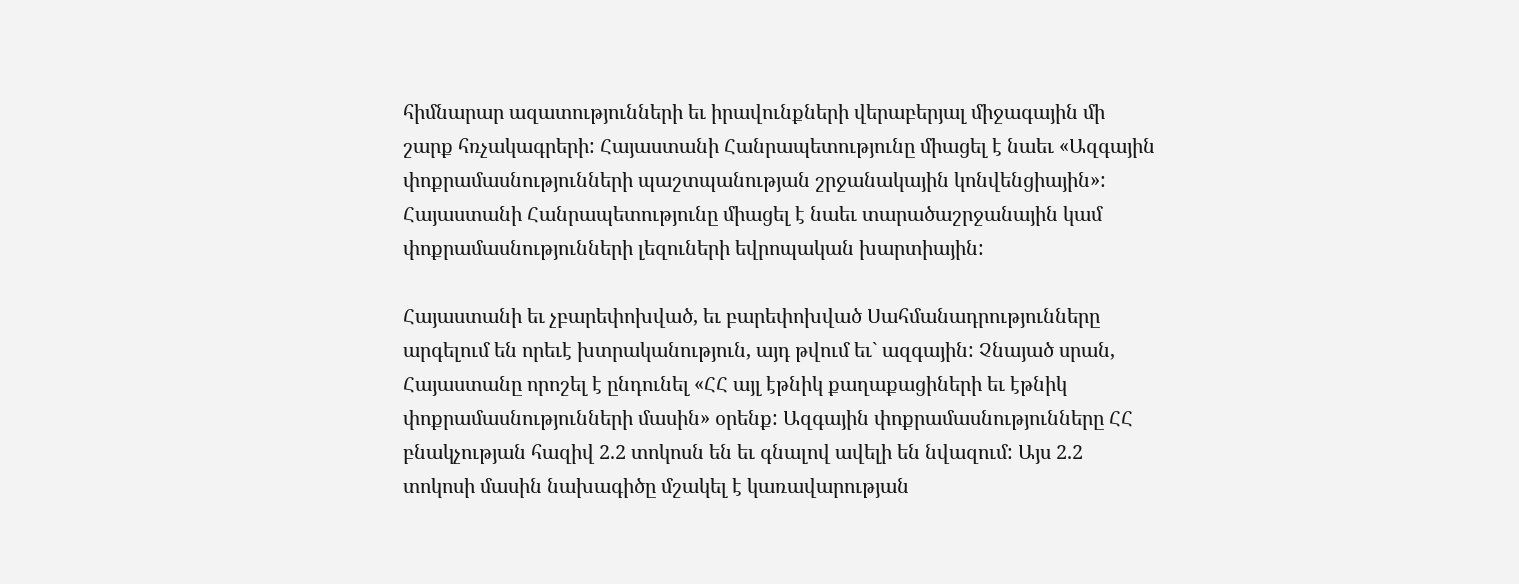հիմնարար ազատությունների եւ իրավունքների վերաբերյալ միջագային մի շարք հռչակագրերի: Հայաստանի Հանրապետությունը միացել է նաեւ «Ազգային փոքրամասնությունների պաշտպանության շրջանակային կոնվենցիային»: Հայաստանի Հանրապետությունը միացել է նաեւ տարածաշրջանային կամ փոքրամասնությունների լեզուների եվրոպական խարտիային:

Հայաստանի եւ չբարեփոխված, եւ բարեփոխված Սահմանադրությունները արգելում են որեւէ խտրականություն, այդ թվում եւ` ազգային: Չնայած սրան, Հայաստանը որոշել է ընդունել «ՀՀ այլ էթնիկ քաղաքացիների եւ էթնիկ փոքրամասնությունների մասին» օրենք: Ազգային փոքրամասնությունները ՀՀ բնակչության հազիվ 2.2 տոկոսն են եւ գնալով ավելի են նվազում: Այս 2.2 տոկոսի մասին նախագիծը մշակել է կառավարության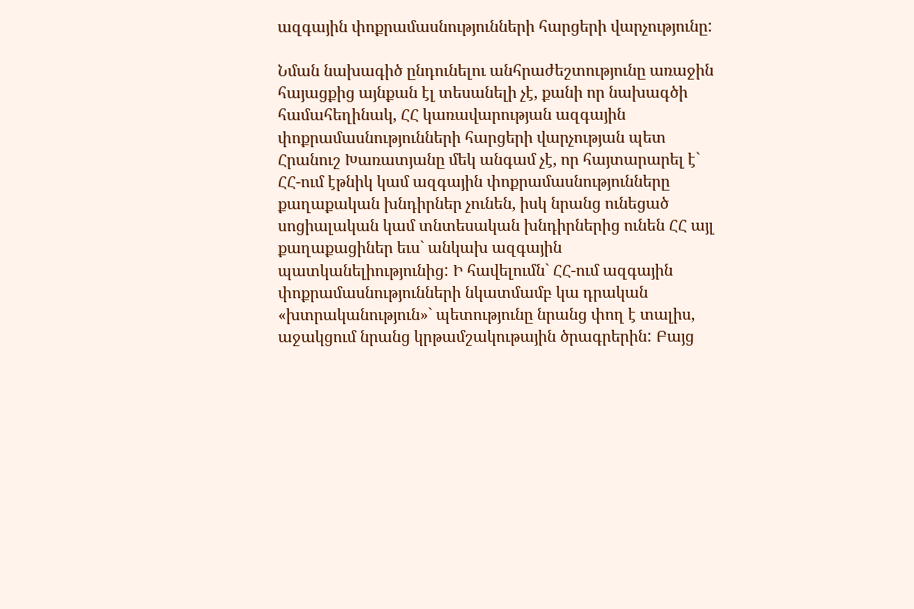ազգային փոքրամասնությունների հարցերի վարչությունը:

Նման նախագիծ ընդունելու անհրաժեշտությունը առաջին հայացքից այնքան էլ տեսանելի չէ, քանի որ նախագծի համահեղինակ, ՀՀ կառավարության ազգային փոքրամասնությունների հարցերի վարչության պետ Հրանուշ Խառատյանը մեկ անգամ չէ, որ հայտարարել է` ՀՀ-ում էթնիկ կամ ազգային փոքրամասնությունները քաղաքական խնդիրներ չունեն, իսկ նրանց ունեցած սոցիալական կամ տնտեսական խնդիրներից ունեն ՀՀ այլ քաղաքացիներ եւս` անկախ ազգային պատկանելիությունից: Ի հավելումն` ՀՀ-ում ազգային փոքրամասնությունների նկատմամբ կա դրական «խտրականություն»` պետությունը նրանց փող է տալիս, աջակցում նրանց կրթամշակութային ծրագրերին: Բայց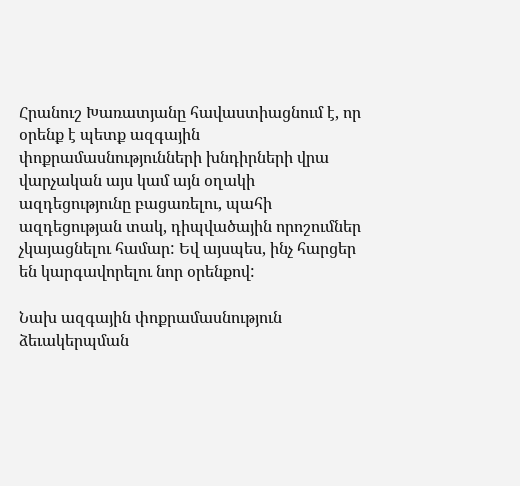Հրանուշ Խառատյանը հավաստիացնում է, որ օրենք է պետք ազգային փոքրամասնությունների խնդիրների վրա վարչական այս կամ այն օղակի ազդեցությունը բացառելու, պահի ազդեցության տակ, դիպվածային որոշումներ չկայացնելու համար: Եվ այսպես, ինչ հարցեր են կարգավորելու նոր օրենքով:

Նախ ազգային փոքրամասնություն ձեւակերպման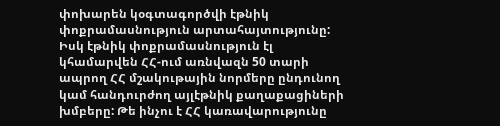փոխարեն կօգտագործվի էթնիկ փոքրամասնություն արտահայտությունը: Իսկ էթնիկ փոքրամասնություն էլ կհամարվեն ՀՀ-ում առնվազն 50 տարի ապրող ՀՀ մշակութային նորմերը ընդունող կամ հանդուրժող այլէթնիկ քաղաքացիների խմբերը: Թե ինչու է ՀՀ կառավարությունը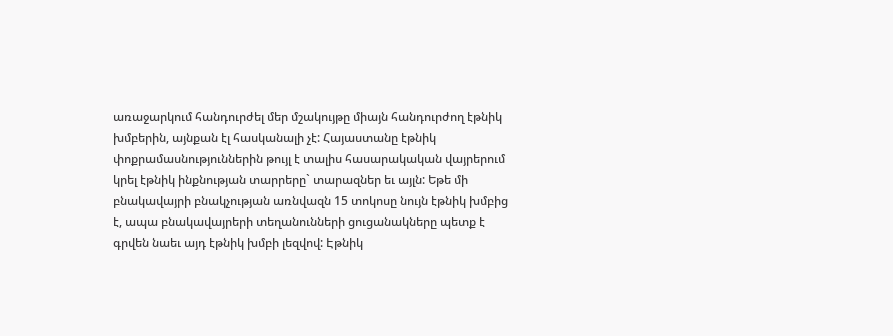առաջարկում հանդուրժել մեր մշակույթը միայն հանդուրժող էթնիկ խմբերին, այնքան էլ հասկանալի չէ: Հայաստանը էթնիկ փոքրամասնություններին թույլ է տալիս հասարակական վայրերում կրել էթնիկ ինքնության տարրերը` տարազներ եւ այլն: Եթե մի բնակավայրի բնակչության առնվազն 15 տոկոսը նույն էթնիկ խմբից է, ապա բնակավայրերի տեղանունների ցուցանակները պետք է գրվեն նաեւ այդ էթնիկ խմբի լեզվով: Էթնիկ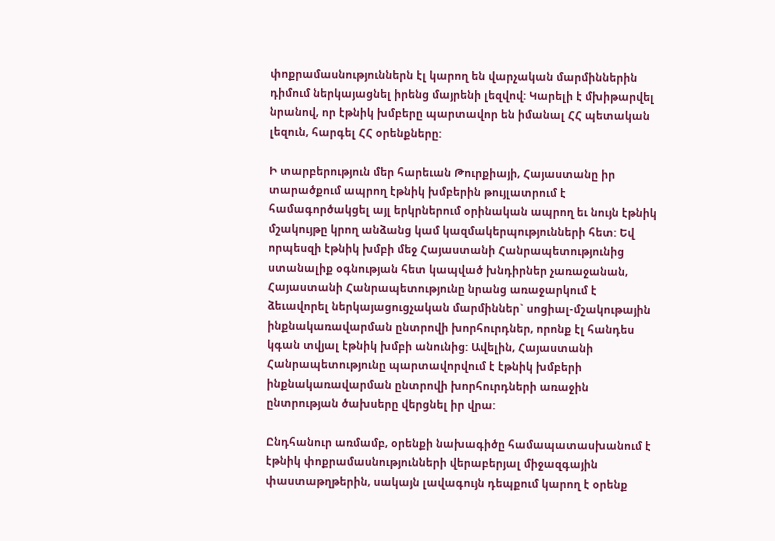փոքրամասնություններն էլ կարող են վարչական մարմիններին դիմում ներկայացնել իրենց մայրենի լեզվով: Կարելի է մխիթարվել նրանով, որ էթնիկ խմբերը պարտավոր են իմանալ ՀՀ պետական լեզուն, հարգել ՀՀ օրենքները:

Ի տարբերություն մեր հարեւան Թուրքիայի, Հայաստանը իր տարածքում ապրող էթնիկ խմբերին թույլատրում է համագործակցել այլ երկրներում օրինական ապրող եւ նույն էթնիկ մշակույթը կրող անձանց կամ կազմակերպությունների հետ: Եվ որպեսզի էթնիկ խմբի մեջ Հայաստանի Հանրապետությունից ստանալիք օգնության հետ կապված խնդիրներ չառաջանան, Հայաստանի Հանրապետությունը նրանց առաջարկում է ձեւավորել ներկայացուցչական մարմիններ` սոցիալ-մշակութային ինքնակառավարման ընտրովի խորհուրդներ, որոնք էլ հանդես կգան տվյալ էթնիկ խմբի անունից: Ավելին, Հայաստանի Հանրապետությունը պարտավորվում է էթնիկ խմբերի ինքնակառավարման ընտրովի խորհուրդների առաջին ընտրության ծախսերը վերցնել իր վրա:

Ընդհանուր առմամբ, օրենքի նախագիծը համապատասխանում է էթնիկ փոքրամասնությունների վերաբերյալ միջազգային փաստաթղթերին, սակայն լավագույն դեպքում կարող է օրենք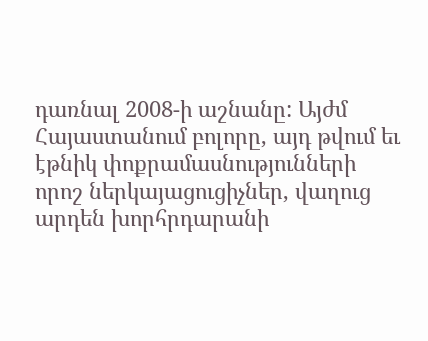դառնալ 2008-ի աշնանը: Այժմ Հայաստանում բոլորը, այդ թվում եւ էթնիկ փոքրամասնությունների որոշ ներկայացուցիչներ, վաղուց արդեն խորհրդարանի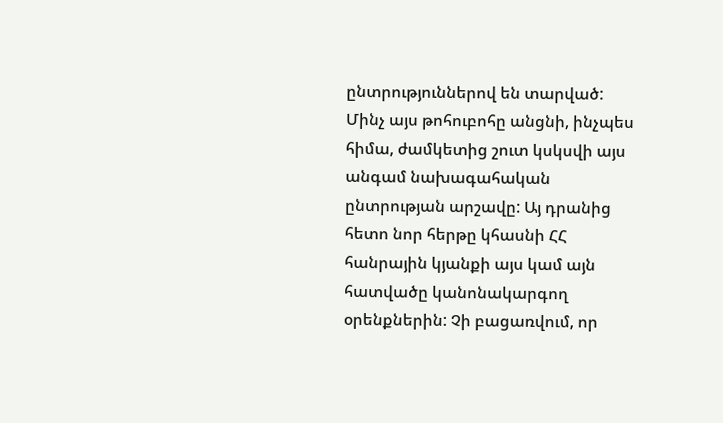ընտրություններով են տարված: Մինչ այս թոհուբոհը անցնի, ինչպես հիմա, ժամկետից շուտ կսկսվի այս անգամ նախագահական ընտրության արշավը: Այ դրանից հետո նոր հերթը կհասնի ՀՀ հանրային կյանքի այս կամ այն հատվածը կանոնակարգող օրենքներին: Չի բացառվում, որ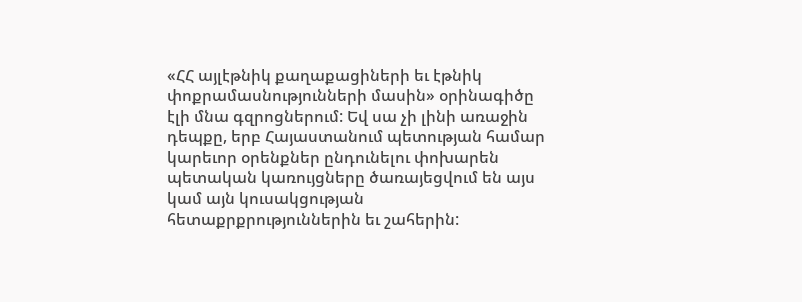«ՀՀ այլէթնիկ քաղաքացիների եւ էթնիկ փոքրամասնությունների մասին» օրինագիծը էլի մնա գզրոցներում: Եվ սա չի լինի առաջին դեպքը, երբ Հայաստանում պետության համար կարեւոր օրենքներ ընդունելու փոխարեն պետական կառույցները ծառայեցվում են այս կամ այն կուսակցության հետաքրքրություններին եւ շահերին: